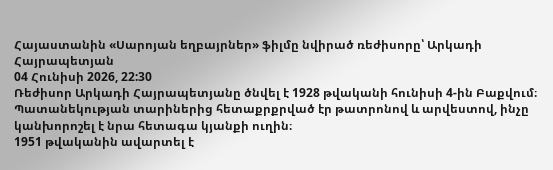Հայաստանին «Սարոյան եղբայրներ» ֆիլմը նվիրած ռեժիսորը՝ Արկադի Հայրապետյան
04 Հունիսի 2026, 22:30
Ռեժիսոր Արկադի Հայրապետյանը ծնվել է 1928 թվականի հունիսի 4-ին Բաքվում։ Պատանեկության տարիներից հետաքրքրված էր թատրոնով և արվեստով, ինչը կանխորոշել է նրա հետագա կյանքի ուղին։
1951 թվականին ավարտել է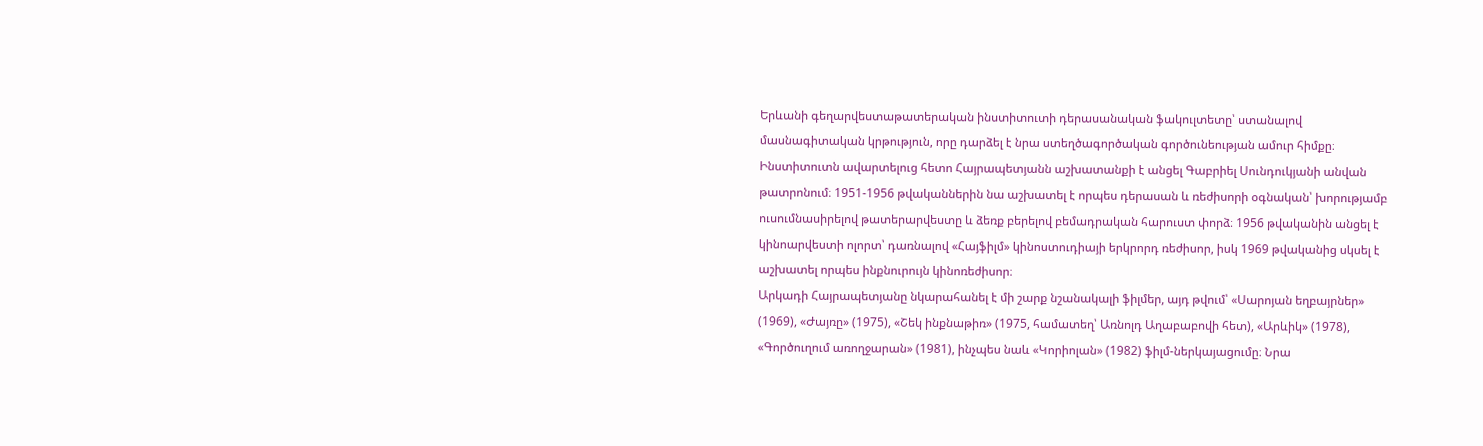Երևանի գեղարվեստաթատերական ինստիտուտի դերասանական ֆակուլտետը՝ ստանալով մասնագիտական կրթություն, որը դարձել է նրա ստեղծագործական գործունեության ամուր հիմքը։
Ինստիտուտն ավարտելուց հետո Հայրապետյանն աշխատանքի է անցել Գաբրիել Սունդուկյանի անվան թատրոնում։ 1951-1956 թվականներին նա աշխատել է որպես դերասան և ռեժիսորի օգնական՝ խորությամբ ուսումնասիրելով թատերարվեստը և ձեռք բերելով բեմադրական հարուստ փորձ։ 1956 թվականին անցել է կինոարվեստի ոլորտ՝ դառնալով «Հայֆիլմ» կինոստուդիայի երկրորդ ռեժիսոր, իսկ 1969 թվականից սկսել է աշխատել որպես ինքնուրույն կինոռեժիսոր։
Արկադի Հայրապետյանը նկարահանել է մի շարք նշանակալի ֆիլմեր, այդ թվում՝ «Սարոյան եղբայրներ» (1969), «Ժայռը» (1975), «Շեկ ինքնաթիռ» (1975, համատեղ՝ Առնոլդ Աղաբաբովի հետ), «Արևիկ» (1978), «Գործուղում առողջարան» (1981), ինչպես նաև «Կորիոլան» (1982) ֆիլմ-ներկայացումը։ Նրա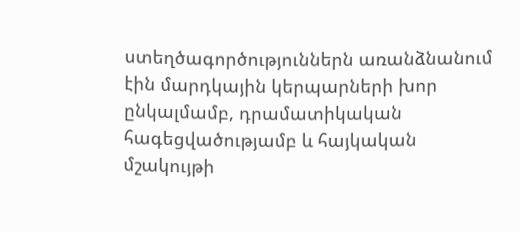ստեղծագործություններն առանձնանում էին մարդկային կերպարների խոր ընկալմամբ, դրամատիկական հագեցվածությամբ և հայկական մշակույթի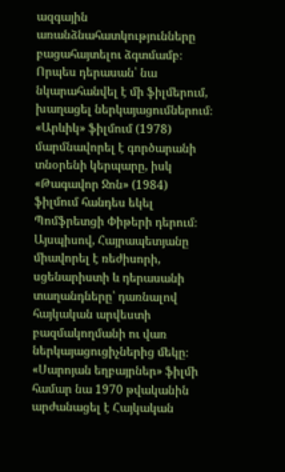ազգային առանձնահատկությունները բացահայտելու ձգտմամբ։
Որպես դերասան՝ նա նկարահանվել է մի ֆիլմերում, խաղացել ներկայացումներում։ «Արևիկ» ֆիլմում (1978) մարմնավորել է գործարանի տնօրենի կերպարը, իսկ «Թագավոր Ջոն» (1984) ֆիլմում հանդես եկել Պոմֆրետցի Փիթերի դերում։ Այսպիսով, Հայրապետյանը միավորել է ռեժիսորի, սցենարիստի և դերասանի տաղանդները՝ դառնալով հայկական արվեստի բազմակողմանի ու վառ ներկայացուցիչներից մեկը։
«Սարոյան եղբայրներ» ֆիլմի համար նա 1970 թվականին արժանացել է Հայկական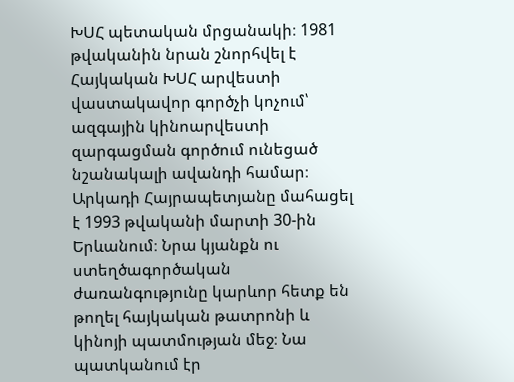ԽՍՀ պետական մրցանակի։ 1981 թվականին նրան շնորհվել է Հայկական ԽՍՀ արվեստի վաստակավոր գործչի կոչում՝ ազգային կինոարվեստի զարգացման գործում ունեցած նշանակալի ավանդի համար։
Արկադի Հայրապետյանը մահացել է 1993 թվականի մարտի 30-ին Երևանում։ Նրա կյանքն ու ստեղծագործական ժառանգությունը կարևոր հետք են թողել հայկական թատրոնի և կինոյի պատմության մեջ։ Նա պատկանում էր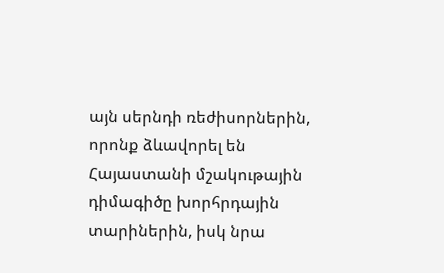այն սերնդի ռեժիսորներին, որոնք ձևավորել են Հայաստանի մշակութային դիմագիծը խորհրդային տարիներին, իսկ նրա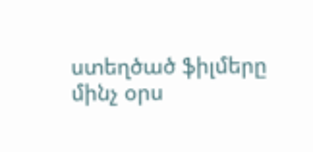ստեղծած ֆիլմերը մինչ օրս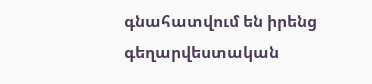գնահատվում են իրենց գեղարվեստական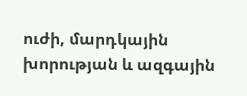ուժի, մարդկային խորության և ազգային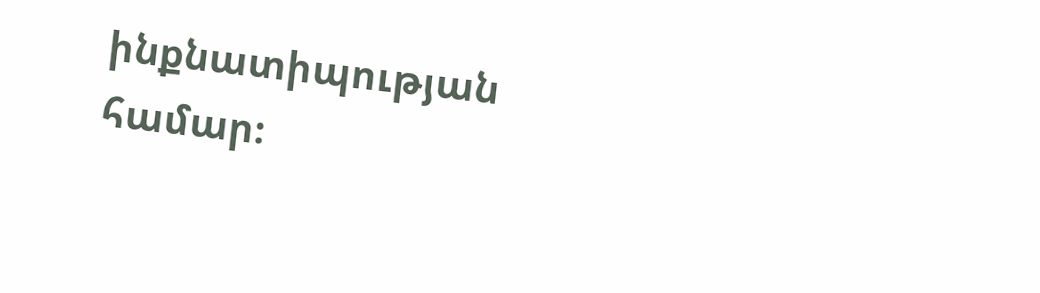ինքնատիպության համար։